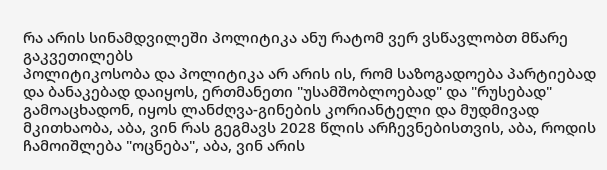რა არის სინამდვილეში პოლიტიკა ანუ რატომ ვერ ვსწავლობთ მწარე გაკვეთილებს
პოლიტიკოსობა და პოლიტიკა არ არის ის, რომ საზოგადოება პარტიებად და ბანაკებად დაიყოს, ერთმანეთი "უსამშობლოებად" და "რუსებად" გამოაცხადონ, იყოს ლანძღვა-გინების კორიანტელი და მუდმივად მკითხაობა, აბა, ვინ რას გეგმავს 2028 წლის არჩევნებისთვის, აბა, როდის ჩამოიშლება "ოცნება", აბა, ვინ არის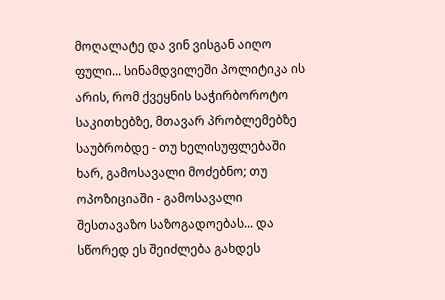მოღალატე და ვინ ვისგან აიღო ფული... სინამდვილეში პოლიტიკა ის არის, რომ ქვეყნის საჭირბოროტო საკითხებზე, მთავარ პრობლემებზე საუბრობდე - თუ ხელისუფლებაში ხარ, გამოსავალი მოძებნო; თუ ოპოზიციაში - გამოსავალი შესთავაზო საზოგადოებას... და სწორედ ეს შეიძლება გახდეს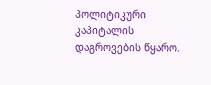პოლიტიკური კაპიტალის დაგროვების წყარო.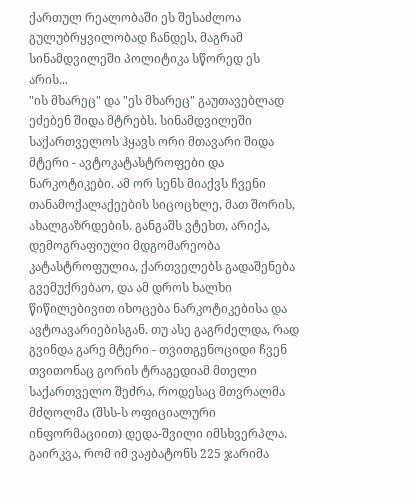ქართულ რეალობაში ეს შესაძლოა გულუბრყვილობად ჩანდეს, მაგრამ სინამდვილეში პოლიტიკა სწორედ ეს არის...
"ის მხარეც" და "ეს მხარეც" გაუთავებლად ეძებენ შიდა მტრებს. სინამდვილეში საქართველოს ჰყავს ორი მთავარი შიდა მტერი - ავტოკატასტროფები და ნარკოტიკები. ამ ორ სენს მიაქვს ჩვენი თანამოქალაქეების სიცოცხლე, მათ შორის, ახალგაზრდების. განგაშს ვტეხთ, არიქა, დემოგრაფიული მდგომარეობა კატასტროფულია, ქართველებს გადაშენება გვემუქრებაო, და ამ დროს ხალხი წიწილებივით იხოცება ნარკოტიკებისა და ავტოავარიებისგან. თუ ასე გაგრძელდა, რად გვინდა გარე მტერი - თვითგენოციდი ჩვენ თვითონაც გორის ტრაგედიამ მთელი საქართველო შეძრა, როდესაც მთვრალმა მძღოლმა (შსს-ს ოფიციალური ინფორმაციით) დედა-შვილი იმსხვერპლა. გაირკვა, რომ იმ ვაჟბატონს 225 ჯარიმა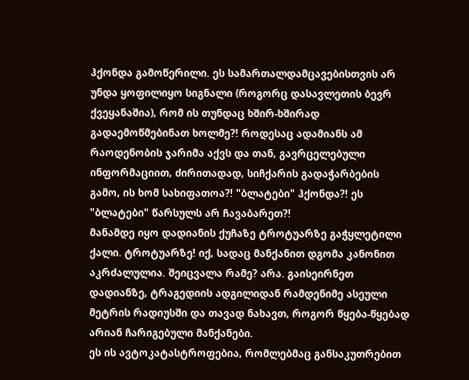ჰქონდა გამოწერილი. ეს სამართალდამცავებისთვის არ უნდა ყოფილიყო სიგნალი (როგორც დასავლეთის ბევრ ქვეყანაშია), რომ ის თუნდაც ხშირ-ხშირად გადაემოწმებინათ ხოლმე?! როდესაც ადამიანს ამ რაოდენობის ჯარიმა აქვს და თან, გავრცელებული ინფორმაციით, ძირითადად, სიჩქარის გადაჭარბების გამო, ის ხომ სახიფათოა?! "ბლატები" ჰქონდა?! ეს "ბლატები" წარსულს არ ჩავაბარეთ?!
მანამდე იყო დადიანის ქუჩაზე ტროტუარზე გაჭყლეტილი ქალი. ტროტუარზე! იქ, სადაც მანქანით დგომა კანონით აკრძალულია. შეიცვალა რამე? არა. გაისეირნეთ დადიანზე, ტრაგედიის ადგილიდან რამდენიმე ასეული მეტრის რადიუსში და თავად ნახავთ, როგორ წყება-წყებად არიან ჩარიგებული მანქანები.
ეს ის ავტოკატასტროფებია, რომლებმაც განსაკუთრებით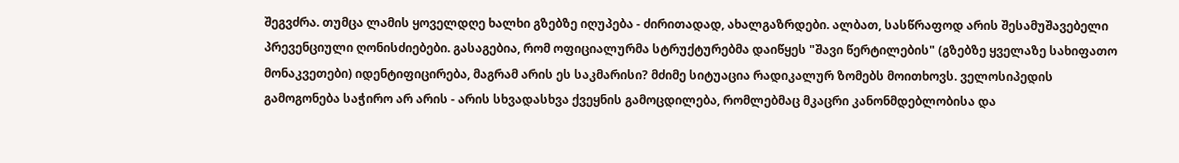შეგვძრა. თუმცა ლამის ყოველდღე ხალხი გზებზე იღუპება - ძირითადად, ახალგაზრდები. ალბათ, სასწრაფოდ არის შესამუშავებელი პრევენციული ღონისძიებები. გასაგებია, რომ ოფიციალურმა სტრუქტურებმა დაიწყეს "შავი წერტილების" (გზებზე ყველაზე სახიფათო მონაკვეთები) იდენტიფიცირება, მაგრამ არის ეს საკმარისი? მძიმე სიტუაცია რადიკალურ ზომებს მოითხოვს. ველოსიპედის გამოგონება საჭირო არ არის - არის სხვადასხვა ქვეყნის გამოცდილება, რომლებმაც მკაცრი კანონმდებლობისა და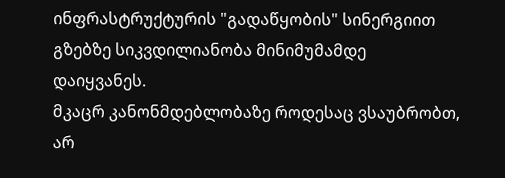ინფრასტრუქტურის "გადაწყობის" სინერგიით გზებზე სიკვდილიანობა მინიმუმამდე დაიყვანეს.
მკაცრ კანონმდებლობაზე როდესაც ვსაუბრობთ, არ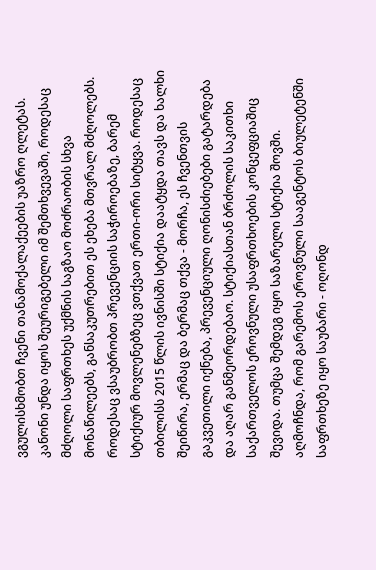ვგულისხმობთ ჩვენი თანამოქალაქეების უაზრო ღლეტას. კანონი უნდა იყოს შეურიგებელი იმ შემთხვევაში, როდესაც მძღოლი საფრთხეს უქმნის საგზაო მოძრაობის სხვა მონაწილეებს, განსაკუთრებით ეს ეხება მთვრალ მძღოლებს.
როდესაც ვსაუბრობთ პრევენციის საჭიროებაზე, ბარემ სტიქიურ მოვლენებზეც ვთქვათ ერთი-ორი სიტყვა. როდესაც თბილისს 2015 წლის ივნისში სტიქია დაატყდა თავს და ხალხი შეიწირა, ერმაც და ბერმაც თქვა - მორჩა, ეს ჩვენთვის გაკვეთილი იქნება, პრევენციული ღონისძიებები გატარდება და აღარ განმეორდებაო. სტიქიასთან ბრძოლის საკითხი საქართველოს ეროვნული უსაფრთხოების კონცეფციაშიც შევიდა. თუმცა შემდეგ იყო საზარელი სტიქია შოვში. აღმოჩნდა, რომ გარემოს ეროვნული სააგენტოს ბიულეტენში საფრთხეზე იყო საუბარი - ოღონდ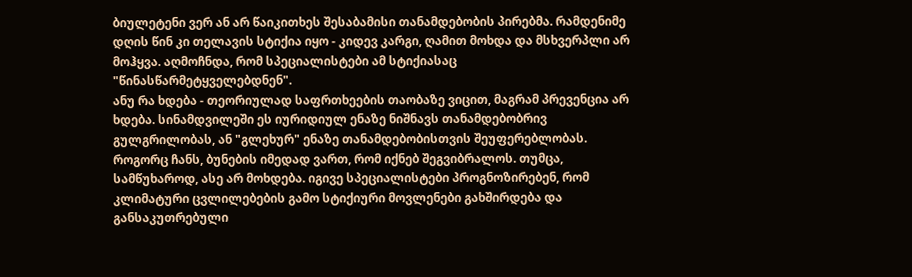ბიულეტენი ვერ ან არ წაიკითხეს შესაბამისი თანამდებობის პირებმა. რამდენიმე დღის წინ კი თელავის სტიქია იყო - კიდევ კარგი, ღამით მოხდა და მსხვერპლი არ მოჰყვა. აღმოჩნდა, რომ სპეციალისტები ამ სტიქიასაც "წინასწარმეტყველებდნენ".
ანუ რა ხდება - თეორიულად საფრთხეების თაობაზე ვიცით, მაგრამ პრევენცია არ ხდება. სინამდვილეში ეს იურიდიულ ენაზე ნიშნავს თანამდებობრივ გულგრილობას, ან "გლეხურ" ენაზე თანამდებობისთვის შეუფერებლობას. როგორც ჩანს, ბუნების იმედად ვართ, რომ იქნებ შეგვიბრალოს. თუმცა, სამწუხაროდ, ასე არ მოხდება. იგივე სპეციალისტები პროგნოზირებენ, რომ კლიმატური ცვლილებების გამო სტიქიური მოვლენები გახშირდება და განსაკუთრებული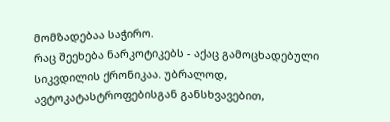მომზადებაა საჭირო.
რაც შეეხება ნარკოტიკებს - აქაც გამოცხადებული სიკვდილის ქრონიკაა. უბრალოდ, ავტოკატასტროფებისგან განსხვავებით,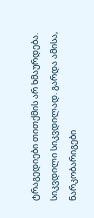ტრაგედიები თითქმის არ ხმაურდება. სიკვდილი სიკვდილად. გარდა ამისა, ნარკობარიგები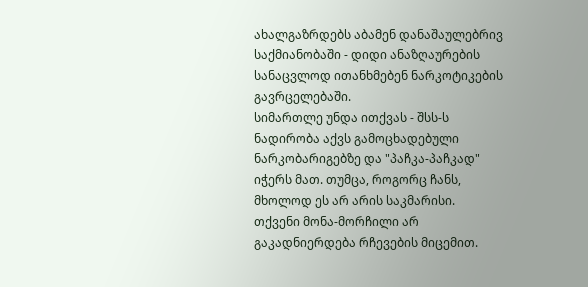ახალგაზრდებს აბამენ დანაშაულებრივ საქმიანობაში - დიდი ანაზღაურების სანაცვლოდ ითანხმებენ ნარკოტიკების გავრცელებაში.
სიმართლე უნდა ითქვას - შსს-ს ნადირობა აქვს გამოცხადებული ნარკობარიგებზე და "პაჩკა-პაჩკად" იჭერს მათ. თუმცა, როგორც ჩანს, მხოლოდ ეს არ არის საკმარისი. თქვენი მონა-მორჩილი არ გაკადნიერდება რჩევების მიცემით.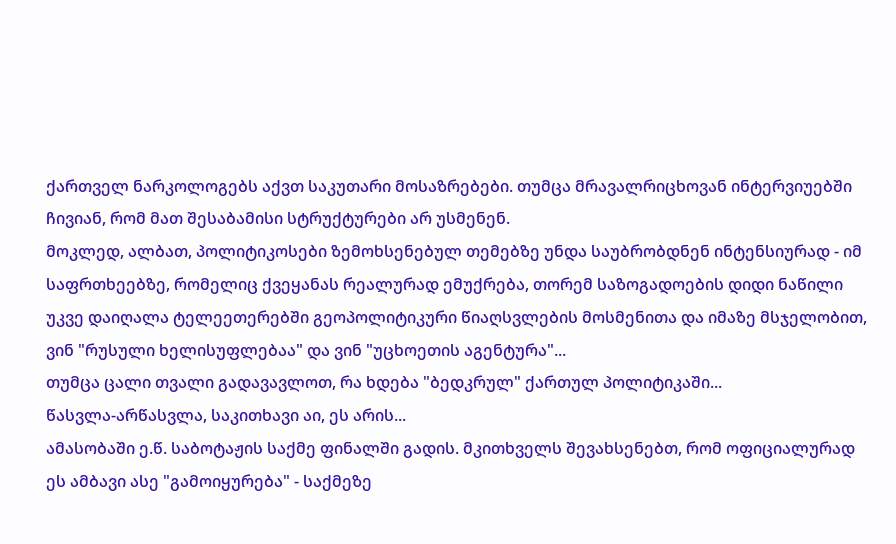ქართველ ნარკოლოგებს აქვთ საკუთარი მოსაზრებები. თუმცა მრავალრიცხოვან ინტერვიუებში ჩივიან, რომ მათ შესაბამისი სტრუქტურები არ უსმენენ.
მოკლედ, ალბათ, პოლიტიკოსები ზემოხსენებულ თემებზე უნდა საუბრობდნენ ინტენსიურად - იმ საფრთხეებზე, რომელიც ქვეყანას რეალურად ემუქრება, თორემ საზოგადოების დიდი ნაწილი უკვე დაიღალა ტელეეთერებში გეოპოლიტიკური წიაღსვლების მოსმენითა და იმაზე მსჯელობით, ვინ "რუსული ხელისუფლებაა" და ვინ "უცხოეთის აგენტურა"...
თუმცა ცალი თვალი გადავავლოთ, რა ხდება "ბედკრულ" ქართულ პოლიტიკაში...
წასვლა-არწასვლა, საკითხავი აი, ეს არის...
ამასობაში ე.წ. საბოტაჟის საქმე ფინალში გადის. მკითხველს შევახსენებთ, რომ ოფიციალურად ეს ამბავი ასე "გამოიყურება" - საქმეზე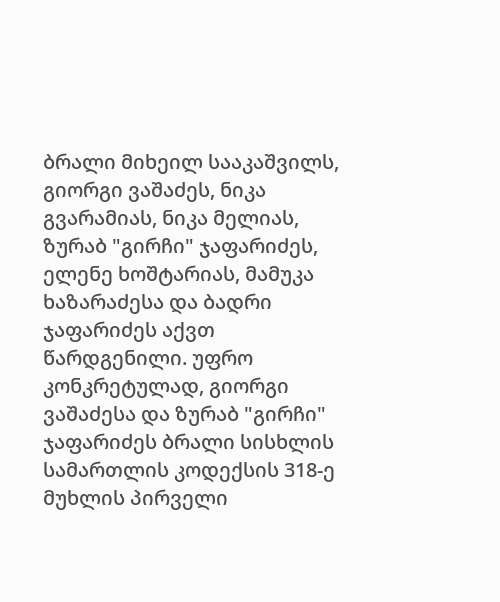ბრალი მიხეილ სააკაშვილს, გიორგი ვაშაძეს, ნიკა გვარამიას, ნიკა მელიას, ზურაბ "გირჩი" ჯაფარიძეს, ელენე ხოშტარიას, მამუკა ხაზარაძესა და ბადრი ჯაფარიძეს აქვთ წარდგენილი. უფრო კონკრეტულად, გიორგი ვაშაძესა და ზურაბ "გირჩი" ჯაფარიძეს ბრალი სისხლის სამართლის კოდექსის 318-ე მუხლის პირველი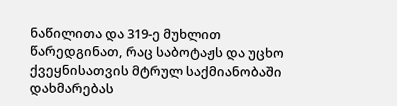ნაწილითა და 319-ე მუხლით წარედგინათ, რაც საბოტაჟს და უცხო ქვეყნისათვის მტრულ საქმიანობაში დახმარებას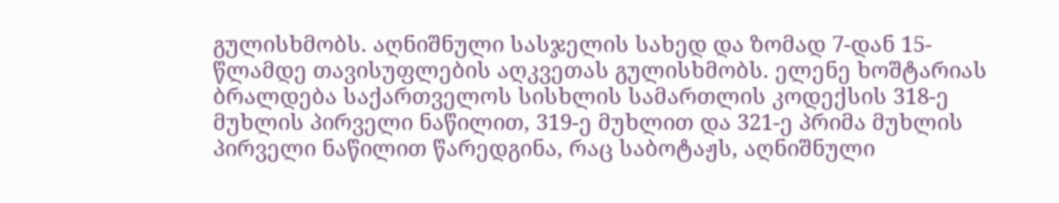გულისხმობს. აღნიშნული სასჯელის სახედ და ზომად 7-დან 15-წლამდე თავისუფლების აღკვეთას გულისხმობს. ელენე ხოშტარიას ბრალდება საქართველოს სისხლის სამართლის კოდექსის 318-ე მუხლის პირველი ნაწილით, 319-ე მუხლით და 321-ე პრიმა მუხლის პირველი ნაწილით წარედგინა, რაც საბოტაჟს, აღნიშნული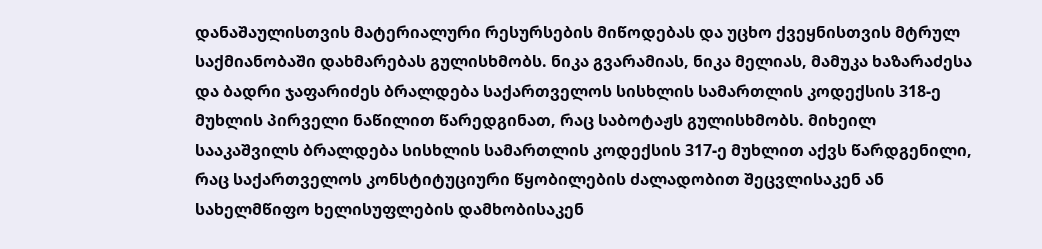დანაშაულისთვის მატერიალური რესურსების მიწოდებას და უცხო ქვეყნისთვის მტრულ საქმიანობაში დახმარებას გულისხმობს. ნიკა გვარამიას, ნიკა მელიას, მამუკა ხაზარაძესა და ბადრი ჯაფარიძეს ბრალდება საქართველოს სისხლის სამართლის კოდექსის 318-ე მუხლის პირველი ნაწილით წარედგინათ, რაც საბოტაჟს გულისხმობს. მიხეილ სააკაშვილს ბრალდება სისხლის სამართლის კოდექსის 317-ე მუხლით აქვს წარდგენილი, რაც საქართველოს კონსტიტუციური წყობილების ძალადობით შეცვლისაკენ ან სახელმწიფო ხელისუფლების დამხობისაკენ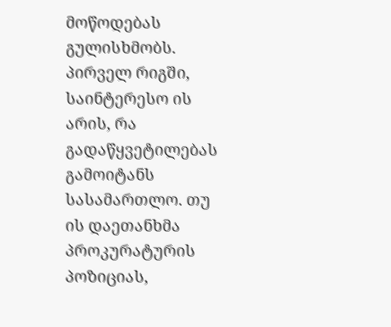მოწოდებას გულისხმობს.
პირველ რიგში, საინტერესო ის არის, რა გადაწყვეტილებას გამოიტანს სასამართლო. თუ ის დაეთანხმა პროკურატურის პოზიციას,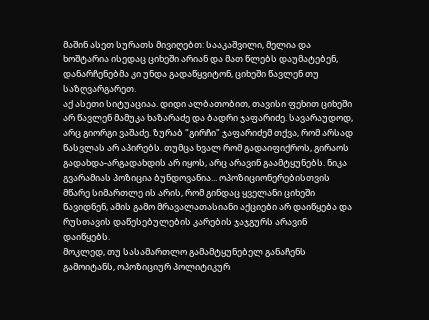მაშინ ასეთ სურათს მივიღებთ: სააკაშვილი, მელია და ხოშტარია ისედაც ციხეში არიან და მათ წლებს დაუმატებენ, დანარჩენებმა კი უნდა გადაწყვიტონ, ციხეში წავლენ თუ საზღვარგარეთ.
აქ ასეთი სიტუაციაა. დიდი ალბათობით, თავისი ფეხით ციხეში არ წავლენ მამუკა ხაზარაძე და ბადრი ჯაფარიძე. სავარაუდოდ, არც გიორგი ვაშაძე. ზურაბ "გირჩი" ჯაფარიძემ თქვა, რომ არსად წასვლას არ აპირებს. თუმცა ხვალ რომ გადაიფიქროს, გირაოს გადახდა-არგადახდის არ იყოს, არც არავინ გაამტყუნებს. ნიკა გვარამიას პოზიცია ბუნდოვანია... ოპოზიციონერებისთვის მწარე სიმართლე ის არის, რომ გინდაც ყველანი ციხეში წავიდნენ, ამის გამო მრავალათასიანი აქციები არ დაიწყება და რუსთავის დაწესებულების კარების ჯაჯგურს არავინ დაიწყებს.
მოკლედ, თუ სასამართლო გამამტყუნებელ განაჩენს გამოიტანს, ოპოზიციურ პოლიტიკურ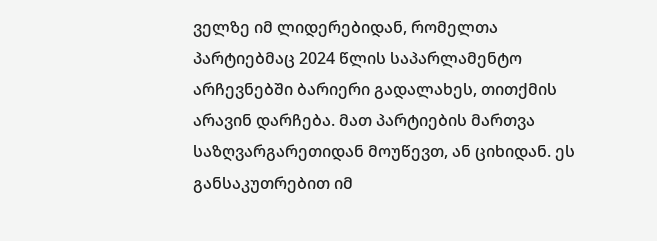ველზე იმ ლიდერებიდან, რომელთა პარტიებმაც 2024 წლის საპარლამენტო არჩევნებში ბარიერი გადალახეს, თითქმის არავინ დარჩება. მათ პარტიების მართვა საზღვარგარეთიდან მოუწევთ, ან ციხიდან. ეს განსაკუთრებით იმ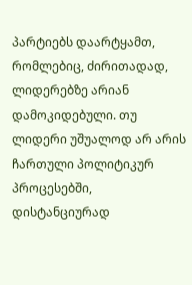პარტიებს დაარტყამთ, რომლებიც, ძირითადად, ლიდერებზე არიან დამოკიდებული. თუ ლიდერი უშუალოდ არ არის ჩართული პოლიტიკურ პროცესებში, დისტანციურად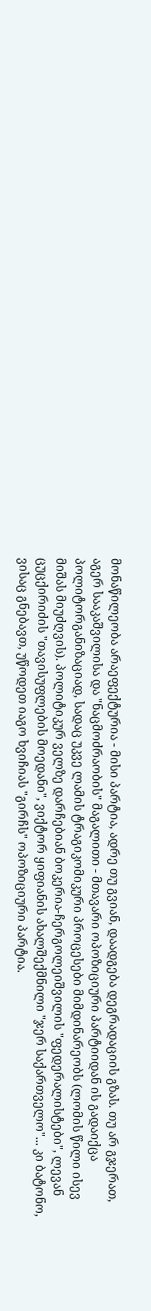მონაწილეობა არაეფექტურია - მისი პარტია, ადრე თუ გვიან, დაადგება დეგრადაციის გზას. თუ არ გჯერათ, აგერ სააკაშვილისა და "ნაცმოძრაობის" მაგალითი - მთავარი ოპოზიციური პარტიიდან ის გადაიქცა პოლიტორგანიზაციად, სადაც უკვე ლამის ტრაგიკომიკური პროცესები მიმდინარეობს (ლომის წილი ისევ მიშას მიუძღვის). პოლიტიკურ ველზე დარჩებიან ბოკერია-ჩერგოლეიშვილის "ფედერალისტები", ლევან ცუცქირიძის "თავისუფლების მოედანი", ვიქტორ ყიფიანის ახალშექმნილი "ჯერ საქართველო"... კი ბატონო, ვისაც გნებავთ, უწოდეთ იაგო ხვიჩიას "გირჩს" ოპოზიციური პარტია.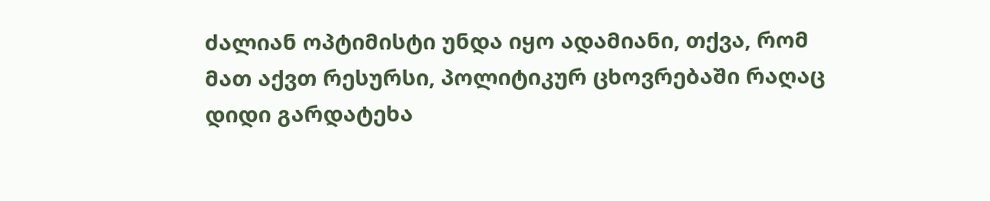ძალიან ოპტიმისტი უნდა იყო ადამიანი, თქვა, რომ მათ აქვთ რესურსი, პოლიტიკურ ცხოვრებაში რაღაც დიდი გარდატეხა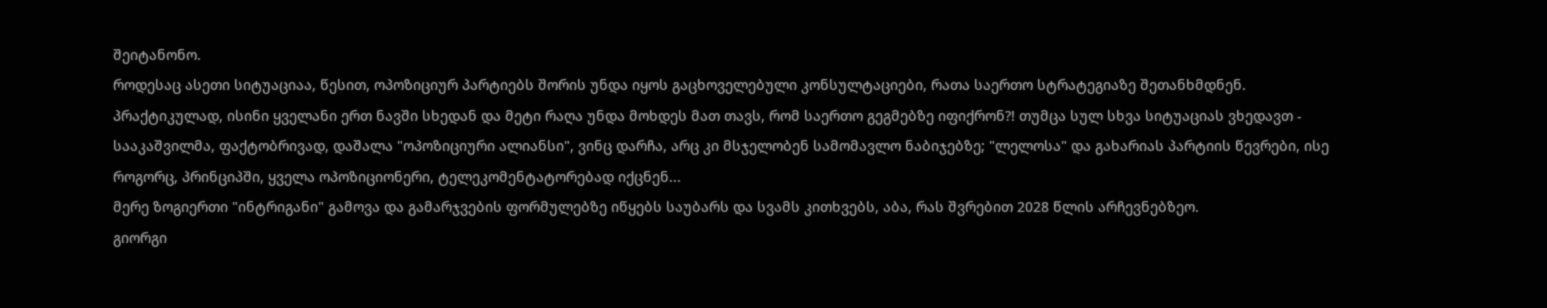შეიტანონო.
როდესაც ასეთი სიტუაციაა, წესით, ოპოზიციურ პარტიებს შორის უნდა იყოს გაცხოველებული კონსულტაციები, რათა საერთო სტრატეგიაზე შეთანხმდნენ. პრაქტიკულად, ისინი ყველანი ერთ ნავში სხედან და მეტი რაღა უნდა მოხდეს მათ თავს, რომ საერთო გეგმებზე იფიქრონ?! თუმცა სულ სხვა სიტუაციას ვხედავთ - სააკაშვილმა, ფაქტობრივად, დაშალა "ოპოზიციური ალიანსი", ვინც დარჩა, არც კი მსჯელობენ სამომავლო ნაბიჯებზე; "ლელოსა" და გახარიას პარტიის წევრები, ისე როგორც, პრინციპში, ყველა ოპოზიციონერი, ტელეკომენტატორებად იქცნენ...
მერე ზოგიერთი "ინტრიგანი" გამოვა და გამარჯვების ფორმულებზე იწყებს საუბარს და სვამს კითხვებს, აბა, რას შვრებით 2028 წლის არჩევნებზეო.
გიორგი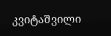კვიტაშვილი